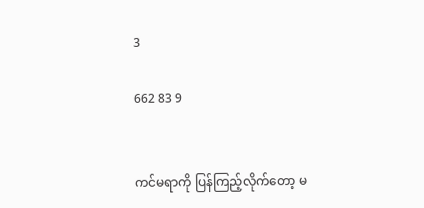3

662 83 9


ကင်မရာကို ပြန်ကြည့်လိုက်တော့ မ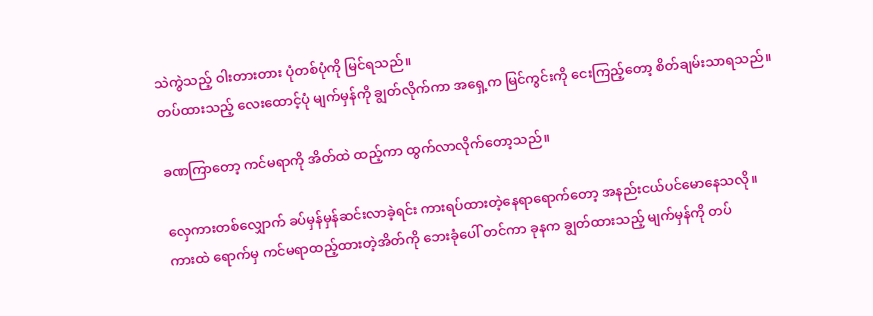သဲကွဲသည့် ဝါးတားတား ပုံတစ်ပုံကို မြင်ရသည်။
တပ်ထားသည့် လေးထောင့်ပုံ မျက်မှန်ကို ချွတ်လိုက်ကာ အရှေ့က မြင်ကွင်းကို ငေးကြည့်တော့ စိတ်ချမ်းသာရသည်။

ခဏကြာတော့ ကင်မရာကို အိတ်ထဲ ထည့်ကာ ထွက်လာလိုက်တော့သည်။

လှေကားတစ်လျှောက် ခပ်မှန်မှန်ဆင်းလာခဲ့ရင်း ကားရပ်ထားတဲ့နေရာရောက်တော့ အနည်းငယ်ပင်မောနေသလို။
ကားထဲ ရောက်မှ ကင်မရာထည့်ထားတဲ့အိတ်ကို ဘေးခုံပေါ် တင်ကာ ခုနက ချွတ်ထားသည့် မျက်မှန်ကို တပ်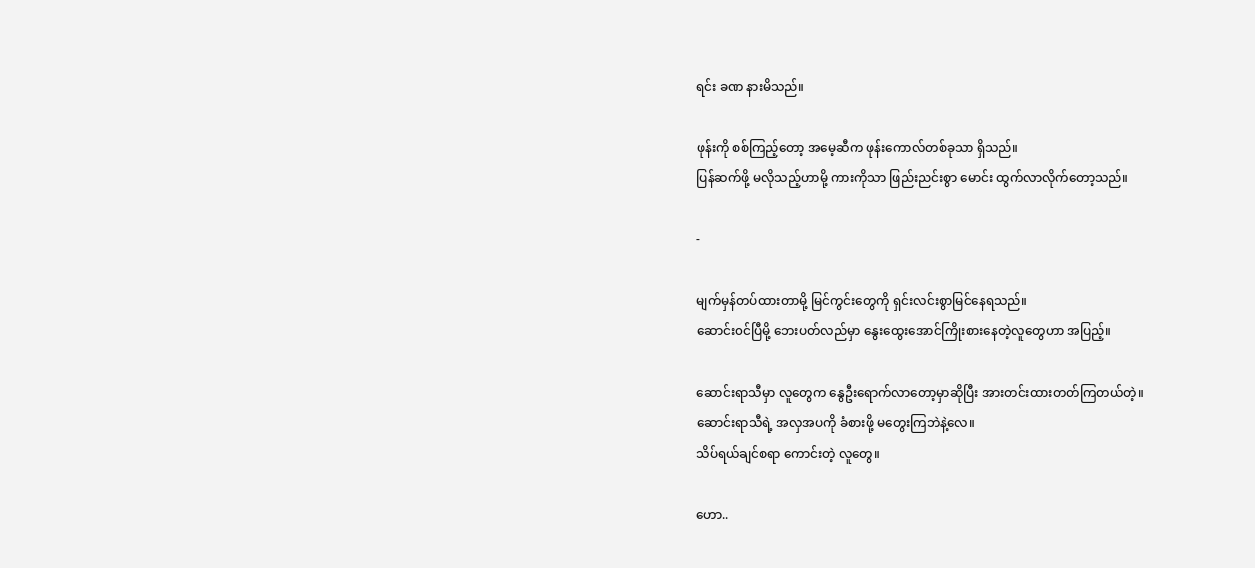ရင်း ခဏ နားမိသည်။

ဖုန်းကို စစ်ကြည့်တော့ အမေ့ဆီက ဖုန်းကောလ်တစ်ခုသာ ရှိသည်။
ပြန်ဆက်ဖို့ မလိုသည့်ဟာမို့ ကားကိုသာ ဖြည်းညင်းစွာ မောင်း ထွက်လာလိုက်တော့သည်။

-

မျက်မှန်တပ်ထားတာမို့ မြင်ကွင်းတွေကို ရှင်းလင်းစွာမြင်နေရသည်။
ဆောင်း၀င်ပြီမို့ ဘေးပတ်လည်မှာ နွေးထွေးအောင်ကြိုးစားနေတဲ့လူတွေဟာ အပြည့်။

ဆောင်းရာသီမှာ ‌လူတွေက နွေဦးရောက်လာတော့မှာဆိုပြီး အားတင်းထားတတ်ကြတယ်တဲ့။
ဆောင်းရာသီရဲ့ အလှအပကို ခံစားဖို့ မတွေးကြဘဲနဲ့လေ။
သိပ်ရယ်ချင်စရာ ကောင်းတဲ့ လူတွေ။

ဟော..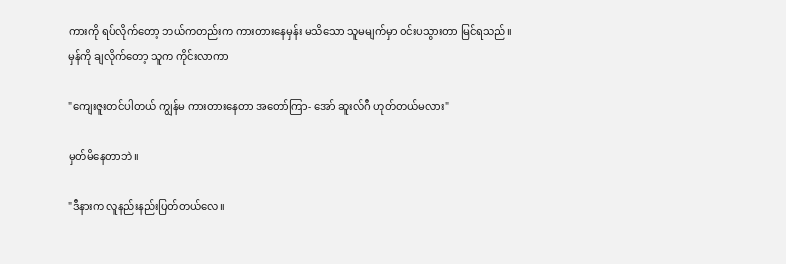ကားကို ရပ်လိုက်တော့ ဘယ်ကတည်းက ကားတားနေမှန်း မသိသော သူမမျက်မှာ ၀င်းပသွားတာ မြင်ရသည်။
မှန်ကို ချလိုက်တော့ သူက ကိုင်းလာကာ

"ကျေးဇူးတင်ပါတယ် ကျွန်မ ကားတားနေတာ အတော်ကြာ- အော် ဆူးလ်ဂီ ဟုတ်တယ်မလား"

မှတ်မိနေတာဘဲ။

"ဒီနားက လူနည်းနည်းပြတ်တယ်လေ။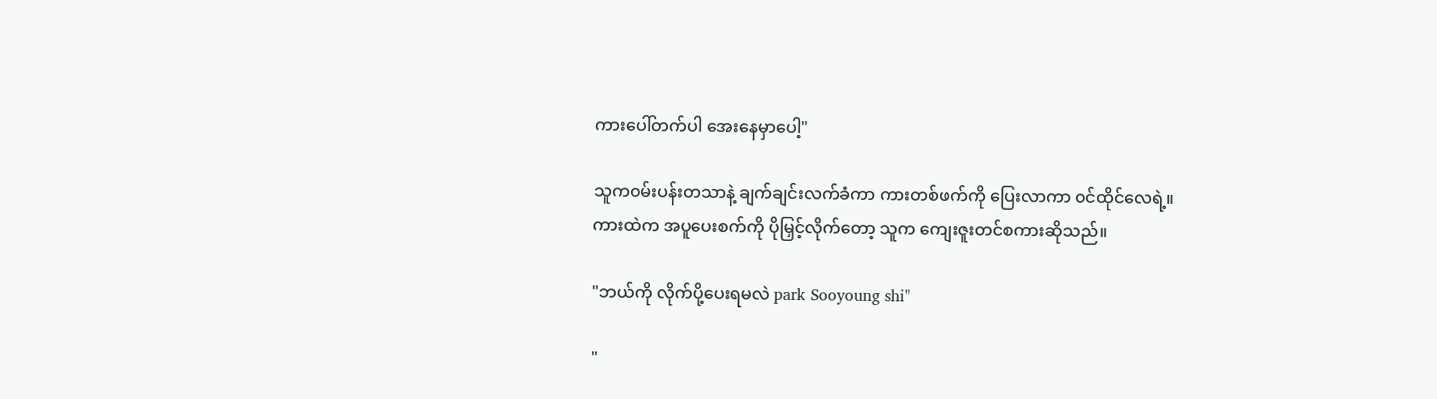ကားပေါ်တက်ပါ အေးနေမှာပေါ့"

သူက၀မ်းပန်းတသာနဲ့ ချက်ချင်းလက်ခံကာ ကားတစ်ဖက်ကို ပြေးလာကာ ၀င်ထိုင်လေရဲ့။
ကားထဲက အပူပေးစက်ကို ပိုမြှင့်လိုက်တော့ သူက ကျေးဇူးတင်စကားဆိုသည်။

"ဘယ်ကို လိုက်ပို့ပေးရမလဲ park Sooyoung shi"

"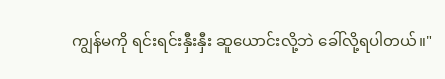ကျွန်မကို ရင်းရင်းနှီးနှီး ဆူယောင်းလို့ဘဲ ခေါ်လို့ရပါတယ်။"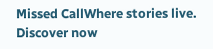Missed CallWhere stories live. Discover now